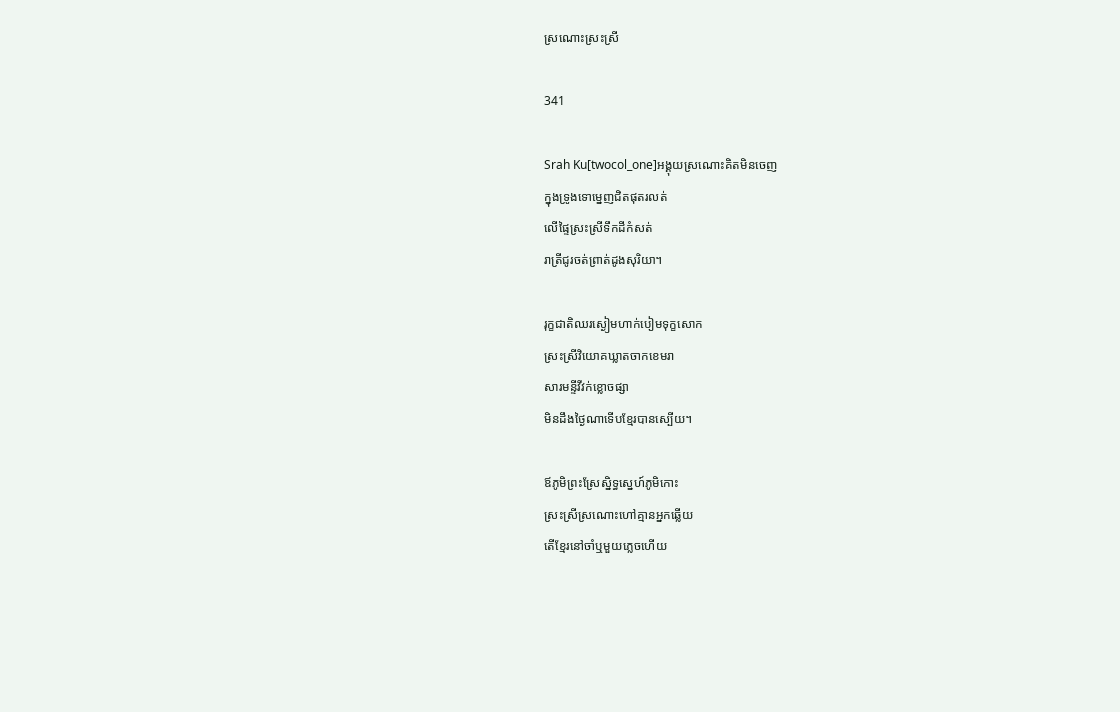ស្រណោះស្រះស្រី

341

Srah Ku[twocol_one]អង្គុយស្រណោះគិតមិនចេញ
ក្នុងទ្រូងទោម្នេញជិតផុតរលត់
លើផ្ទៃស្រះស្រីទឹកដីកំសត់
រាត្រីជូរចត់ព្រាត់ដូងសុរិយា។

រុក្ខជាតិឈរស្ងៀមហាក់បៀមទុក្ខសោក
ស្រះស្រីវិយោគឃ្លាតចាកខេមរា
សារមន្ទីវីវក់ខ្លោចផ្សា
មិនដឹងថ្ងៃណាទើបខ្មែរបានស្បើយ។

ឪភូមិព្រះស្រែស្និទ្ធស្នេហ៍ភូមិកោះ
ស្រះស្រីស្រណោះហៅគ្មានអ្នកឆ្លើយ
តើខ្មែរនៅចាំឬមួយភ្លេចហើយ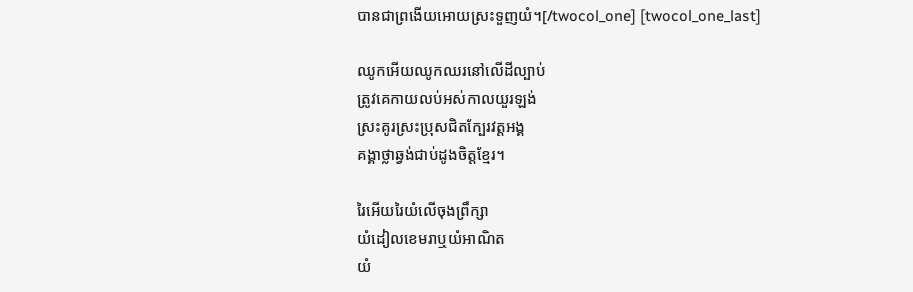បានជាព្រងើយអោយស្រះទួញយំ។[/twocol_one] [twocol_one_last]

ឈូកអើយឈូកឈរនៅលើដីល្បាប់
ត្រូវគេកាយលប់អស់កាលយួរឡង់
ស្រះគូរស្រះប្រុសជិតក្បែរវត្តអង្គ
គង្គាថ្លាឆ្វង់ជាប់ដូងចិត្តខ្មែរ។

រៃអើយរៃយំលើចុងព្រឹក្សា
យំដៀលខេមរាឬយំអាណិត
យំ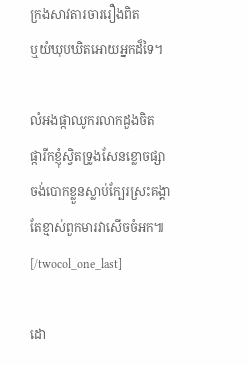ក្រងសាវតារចាររឿងពិត
ឬយំឃុបឃិតអោយអ្នកដ៏ទៃ។

លំអងផ្កាឈូករលាកដួងចិត
ផ្ការីកខ្ញុំស្វិតទ្រូងសែនខ្លោចផ្សា
ចង់បោកខ្លួនស្លាប់ក្បែរស្រះគង្គា
តែខ្មាស់ពួកមារវាសើចចំអក៕[/twocol_one_last]

ដោ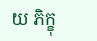យ ភិក្ខុ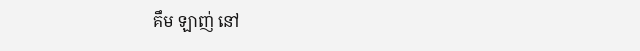គឹម ឡាញ់ នៅ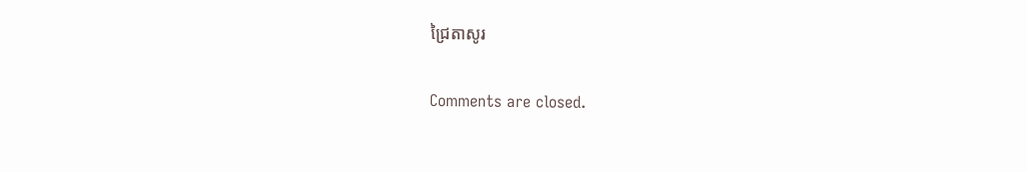ជ្រៃតាសូរ

Comments are closed.